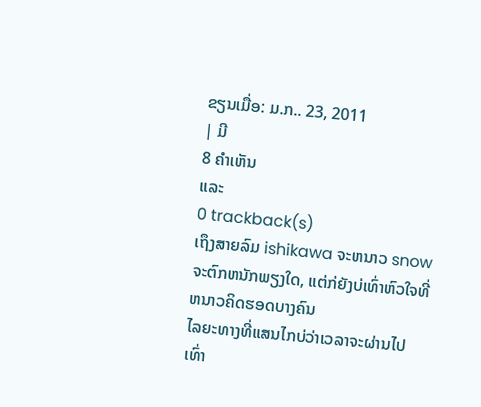ຂຽນເມື່ອ: ມ.ກ.. 23, 2011
| ມີ
8 ຄຳເຫັນ
ແລະ
0 trackback(s)
ເຖຶງສາຍລົມ ishikawa ຈະຫນາວ snow ຈະຕົກຫນັກພຽງໃດ, ແຕ່ກ່ຍັງບ່ເທົ່າຫົວໃຈທີ່ຫນາວຄິດຮອດບາງຄົນ
ໄລຍະທາງທີ່ແສນໄກບ່ວ່າເວລາຈະຜ່ານໄປເທົ່າ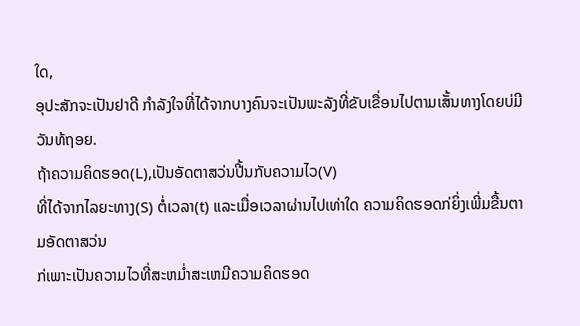ໃດ,
ອຸປະສັກຈະເປັນຢາດີ ກຳລັງໃຈທີ່ໄດ້ຈາກບາງຄົນຈະເປັນພະລັງທີ່ຂັບເຂື່ອນໄປຕາມເສັ້ນທາງໂດຍບ່ມີວັນທ້ຖອຍ.
ຖ້າຄວາມຄິດຮອດ(L),ເປັນອັດຕາສວ່ນປີ້ນກັບຄວາມໄວ(V)
ທີ່ໄດ້ຈາກໄລຍະທາງ(S) ຕໍ່ເວລາ(t) ແລະເມື່ອເວລາຜ່ານໄປເທ່າໃດ ຄວາມຄິດຮອດກ່ຍິ່ງເພີ່ມຂື້ນຕາມອັດຕາສວ່ນ
ກ່ເພາະເປັນຄວາມໄວທີ່ສະຫມ່ຳສະເຫມີຄວາມຄິດຮອດ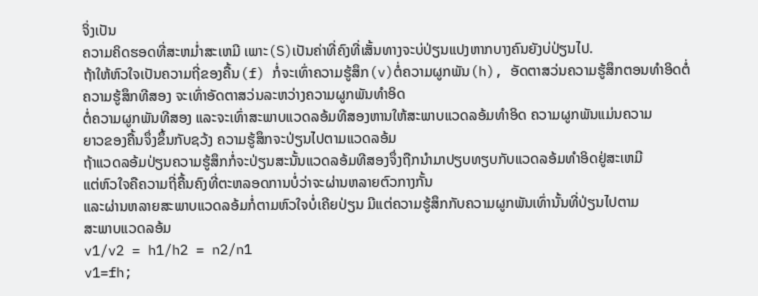ຈິ່ງເປັນ
ຄວາມຄິດຮອດທີ່ສະຫມ່ຳສະເຫມີ ເພາະ(S)ເປັນຄ່າທີ່ຄົງທີ່ເສັ້ນທາງຈະບ່ປ່ຽນແປງຫາກບາງຄົນຍັງບ່ປ່ຽນໄປ.
ຖ້າໃຫ້ຫົວໃຈເປັນຄວາມຖີ່ຂອງຄື້ນ(f) ກໍ່ຈະເທົ່າຄວາມຮູ້ສຶກ(v)ຕໍ່ຄວາມຜູກພັນ(h), ອັດຕາສວ່ນຄວາມຮູ້ສຶກຕອນທຳອິດຕໍ່
ຄວາມຮູ້ສຶກທີສອງ ຈະເທົ່າອັດຕາສວ່ນລະຫວ່າງຄວາມຜູກພັນທຳອິດ
ຕໍ່ຄວາມຜູກພັນທີສອງ ແລະຈະເທົ່າສະພາບແວດລອ້ມທີສອງຫານໃຫ້ສະພາບແວດລອ້ມທຳອິດ ຄວາມຜູກພັນແມ່ນຄວາມ
ຍາວຂອງຄື້ນຈຶ່ງຂຶ້ນກັບຊວ້ງ ຄວາມຮູ້ສຶກຈະປ່ຽນໄປຕາມແວດລອ້ມ
ຖ້າແວດລອ້ມປ່ຽນຄວາມຮູ້ສຶກກໍ່ຈະປ່ຽນສະນັ້ນແວດລອ້ມທີສອງຈຶ່ງຖືກນຳມາປຽບທຽບກັບແວດລອ້ມທຳອິດຢູ່ສະເຫມີ
ແຕ່ຫົວໃຈຄືຄວາມຖີ່ຄື້ນຄົງທີ່ຕະຫລອດການບໍ່ວ່າຈະຜ່ານຫລາຍຕົວກາງກັ້ນ
ແລະຜ່ານຫລາຍສະພາບແວດລອ້ມກໍ່ຕາມຫົວໃຈບໍ່ເຄີຍປ່ຽນ ມີແຕ່ຄວາມຮູ້ສຶກກັບຄວາມຜູກພັນເທົ່ານັ້ນທີ່ປ່ຽນໄປຕາມ
ສະພາບແວດລອ້ມ
v1/v2 = h1/h2 = n2/n1
v1=fh;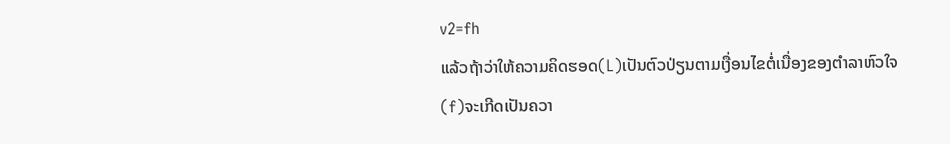v2=fh
ແລ້ວຖ້າວ່າໃຫ້ຄວາມຄິດຮອດ(L)ເປັນຕົວປ່ຽນຕາມເງື່ອນໄຂຕໍ່ເນື່ອງຂອງຕຳລາຫົວໃຈ(f)ຈະເກີດເປັນຄວາ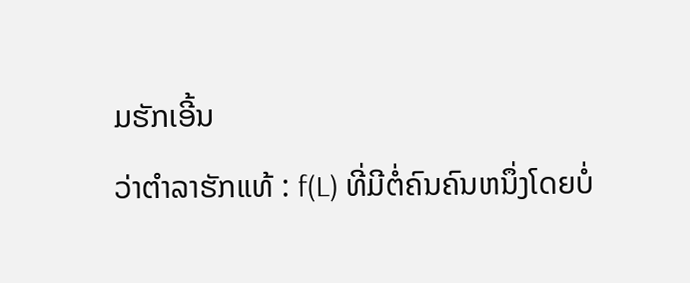ມຮັກເອີ້ນ
ວ່າຕຳລາຮັກແທ້ : f(L) ທີ່ມີຕໍ່ຄົນຄົນຫນຶ່ງໂດຍບໍ່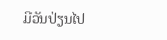ມີວັນປ່ຽນໄປ